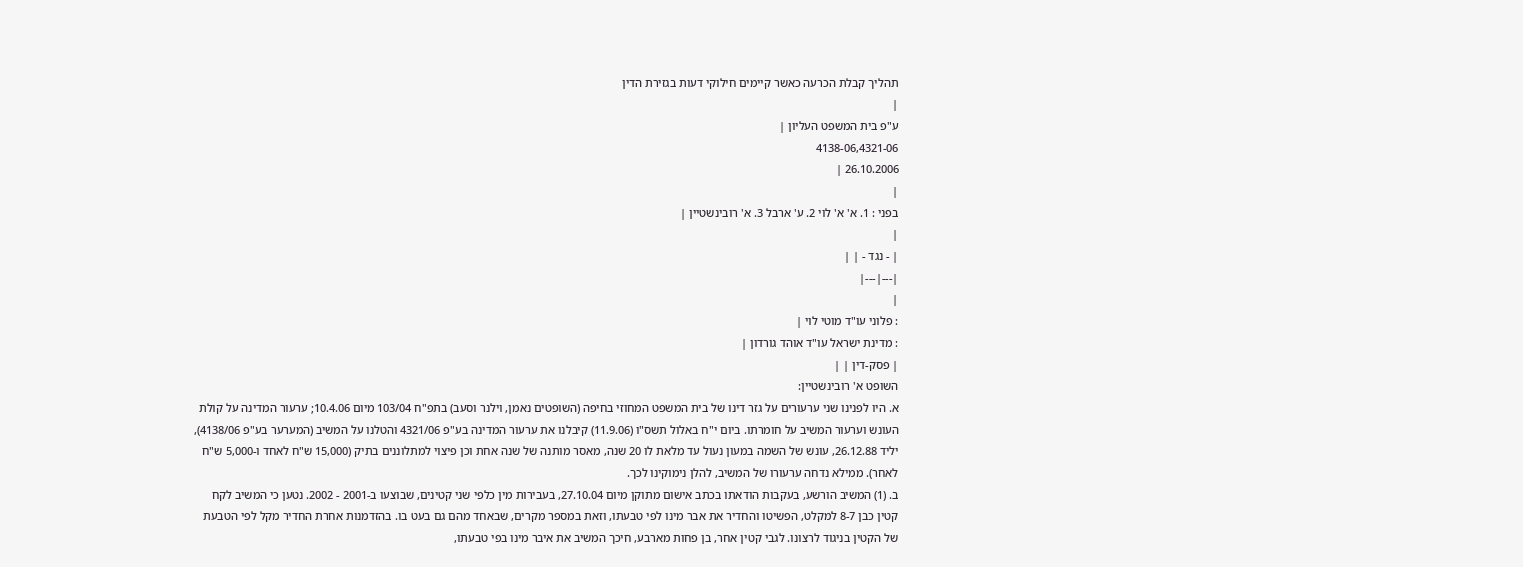תהליך קבלת הכרעה כאשר קיימים חילוקי דעות בגזירת הדין
|
ע"פ בית המשפט העליון |
4138-06,4321-06
26.10.2006 |
|
בפני : 1. א' א' לוי 2. ע' ארבל 3. א' רובינשטיין |
|
| - נגד - | |
|---|---|
|
: פלוני עו"ד מוטי לוי |
: מדינת ישראל עו"ד אוהד גורדון |
| פסק-דין | |
השופט א' רובינשטיין:
א. היו לפנינו שני ערעורים על גזר דינו של בית המשפט המחוזי בחיפה (השופטים נאמן, וילנר וסעב) בתפ"ח 103/04 מיום 10.4.06; ערעור המדינה על קולת העונש וערעור המשיב על חומרתו. ביום י"ח באלול תשס"ו (11.9.06) קיבלנו את ערעור המדינה בע"פ 4321/06 והטלנו על המשיב (המערער בע"פ 4138/06), יליד 26.12.88, עונש של השמה במעון נעול עד מלאת לו 20 שנה, מאסר מותנה של שנה אחת וכן פיצוי למתלוננים בתיק (15,000 ש"ח לאחד ו-5,000 ש"ח לאחר). ממילא נדחה ערעורו של המשיב, להלן נימוקינו לכך.
ב. (1) המשיב הורשע, בעקבות הודאתו בכתב אישום מתוקן מיום 27.10.04, בעבירות מין כלפי שני קטינים, שבוצעו ב-2001 - 2002. נטען כי המשיב לקח קטין כבן 8-7 למקלט, הפשיטו והחדיר את אבר מינו לפי טבעתו, וזאת במספר מקרים, שבאחד מהם גם בעט בו. בהזדמנות אחרת החדיר מקל לפי הטבעת של הקטין בניגוד לרצונו. לגבי קטין אחר, בן פחות מארבע, חיכך המשיב את איבר מינו בפי טבעתו,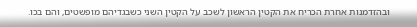ובהזדמנות אחרת הכריח את הקטין הראשון לשכב על הקטין השני כשבגדיהם מופשטים, והם בכו.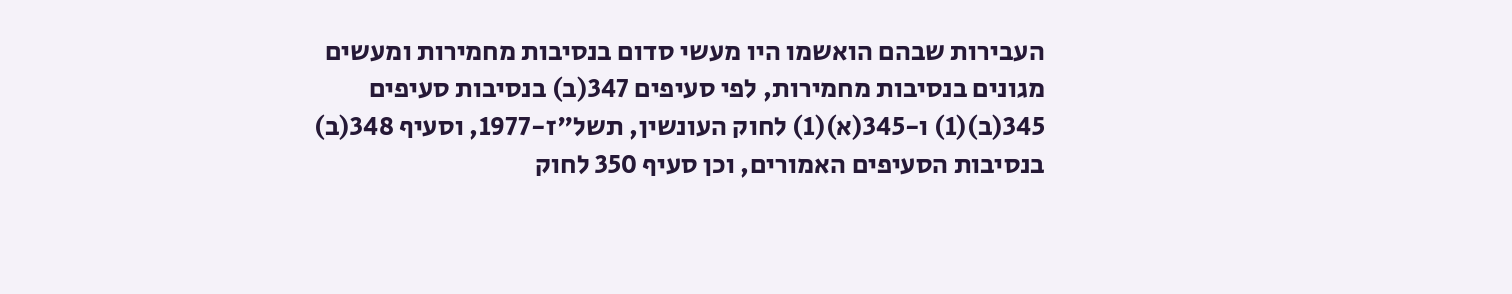העבירות שבהם הואשמו היו מעשי סדום בנסיבות מחמירות ומעשים מגונים בנסיבות מחמירות, לפי סעיפים 347(ב) בנסיבות סעיפים 345(ב)(1) ו-345(א)(1) לחוק העונשין, תשל"ז-1977, וסעיף 348(ב) בנסיבות הסעיפים האמורים, וכן סעיף 350 לחוק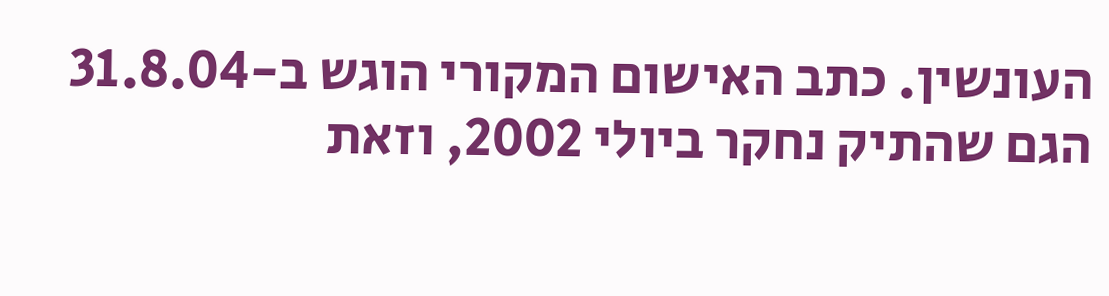העונשין. כתב האישום המקורי הוגש ב-31.8.04 הגם שהתיק נחקר ביולי 2002, וזאת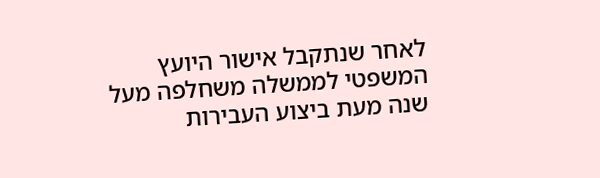לאחר שנתקבל אישור היועץ המשפטי לממשלה משחלפה מעל שנה מעת ביצוע העבירות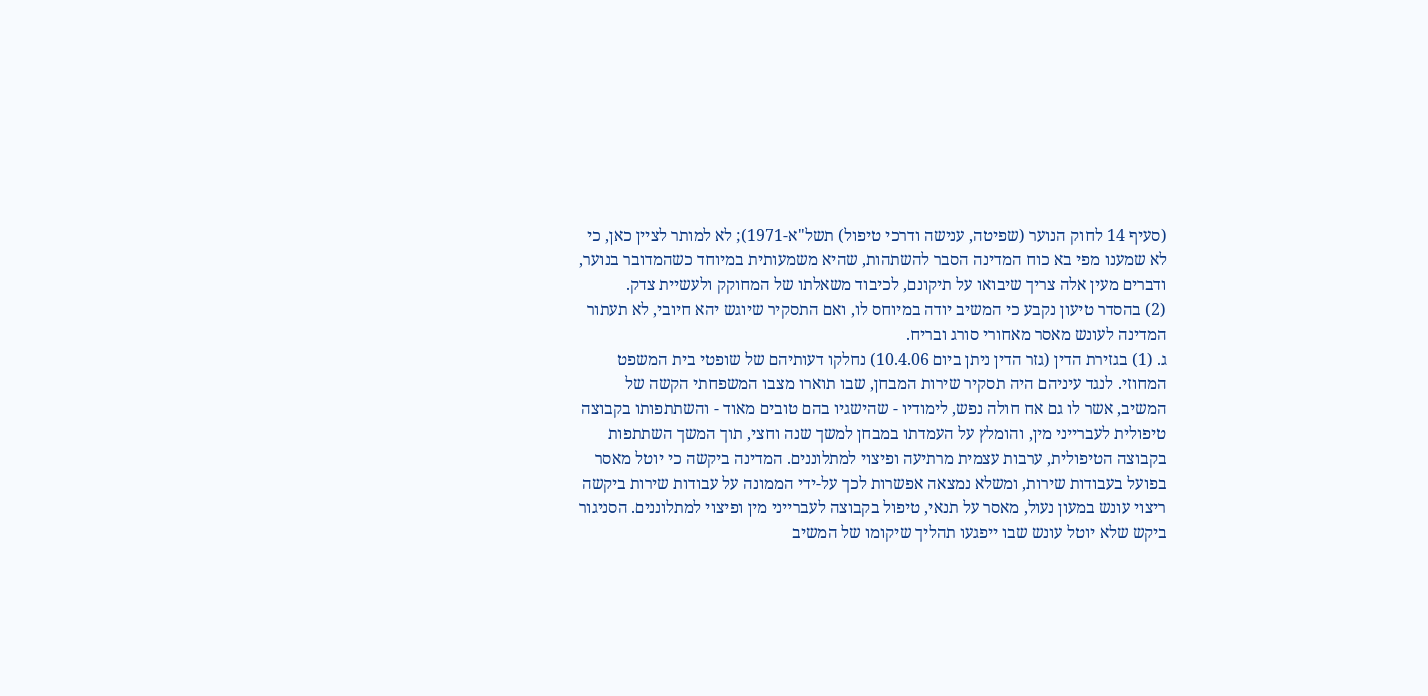(סעיף 14 לחוק הנוער (שפיטה, ענישה ודרכי טיפול) תשל"א-1971); לא למותר לציין כאן, כי לא שמענו מפי בא כוח המדינה הסבר להשתהות, שהיא משמעותית במיוחד כשהמדובר בנוער, ודברים מעין אלה צריך שיבואו על תיקונם, לכיבוד משאלתו של המחוקק ולעשיית צדק.
(2) בהסדר טיעון נקבע כי המשיב יודה במיוחס לו, ואם התסקיר שיוגש יהא חיובי, לא תעתור המדינה לעונש מאסר מאחורי סורג ובריח.
ג. (1) בגזירת הדין (גזר הדין ניתן ביום 10.4.06) נחלקו דעותיהם של שופטי בית המשפט המחוזי. לנגד עיניהם היה תסקיר שירות המבחן, שבו תוארו מצבו המשפחתי הקשה של המשיב, אשר לו גם אח חולה נפש, לימודיו - שהישגיו בהם טובים מאוד - והשתתפותו בקבוצה טיפולית לעברייני מין, והומלץ על העמדתו במבחן למשך שנה וחצי, תוך המשך השתתפות בקבוצה הטיפולית, ערבות עצמית מרתיעה ופיצוי למתלוננים. המדינה ביקשה כי יוטל מאסר בפועל בעבודות שירות, ומשלא נמצאה אפשרות לכך על-ידי הממונה על עבודות שירות ביקשה ריצוי עונש במעון נעול, מאסר על תנאי, טיפול בקבוצה לעברייני מין ופיצוי למתלוננים. הסניגור ביקש שלא יוטל עונש שבו ייפגעו תהליך שיקומו של המשיב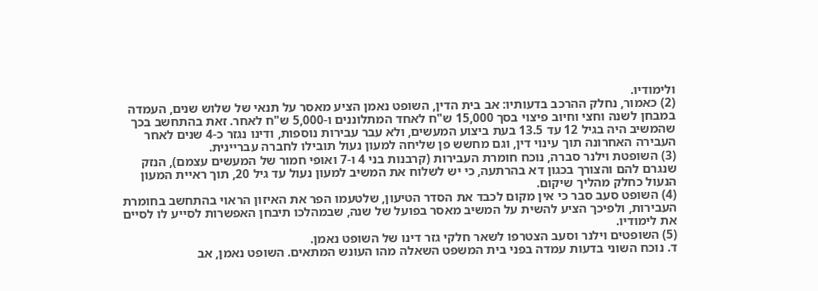ולימודיו.
(2) כאמור, נחלק ההרכב בדעותיו: אב בית הדין, השופט נאמן הציע מאסר על תנאי של שלוש שנים, העמדה במבחן לשנה וחצי וחיוב פיצוי בסך 15,000 ש"ח לאחד המתלוננים ו-5,000 ש"ח לאחר. זאת בהתחשב בכך שהמשיב היה בגיל 12 עד 13.5 בעת ביצוע המעשים, ולא עבר עבירות נוספות, ודינו נגזר כ-4 שנים לאחר העבירה האחרונה תוך עינוי דין, וגם מחשש פן שליחה למעון נעול תובילו לחברה עבריינית.
(3) השופטת וילנר סברה, נוכח חומרת העבירות (קרבנות בני 4 ו-7 ואופי חמור של המעשים עצמם), הנזק שנגרם להם והצורך בכגון דא בהרתעה, כי יש לשלוח את המשיב למעון נעול עד גיל 20, תוך ראיית המעון הנעול כחלק מהליך שיקום.
(4) השופט סעב סבר כי אין מקום לכבד את הסדר הטיעון, שלטעמו הפר את האיזון הראוי בהתחשב בחומרת העבירות, ולפיכך הציע להשית על המשיב מאסר בפועל של שנה, שבמהלכו תיבחן האפשרות לסייע לו לסיים את לימודיו.
(5) השופטים וילנר וסעב הצטרפו לשאר חלקי גזר דינו של השופט נאמן.
ד. נוכח השוני בדעות עמדה בפני בית המשפט השאלה מהו העונש המתאים. השופט נאמן, אב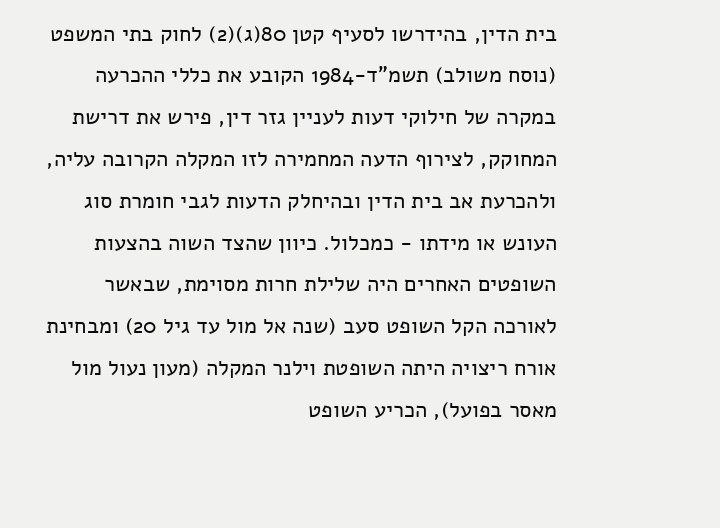בית הדין, בהידרשו לסעיף קטן 80(ג)(2) לחוק בתי המשפט (נוסח משולב) תשמ"ד-1984 הקובע את כללי ההכרעה במקרה של חילוקי דעות לעניין גזר דין, פירש את דרישת המחוקק, לצירוף הדעה המחמירה לזו המקלה הקרובה עליה, ולהכרעת אב בית הדין ובהיחלק הדעות לגבי חומרת סוג העונש או מידתו - כמכלול. כיוון שהצד השוה בהצעות השופטים האחרים היה שלילת חרות מסוימת, שבאשר לאורכה הקל השופט סעב (שנה אל מול עד גיל 20) ומבחינת אורח ריצויה היתה השופטת וילנר המקלה (מעון נעול מול מאסר בפועל), הכריע השופט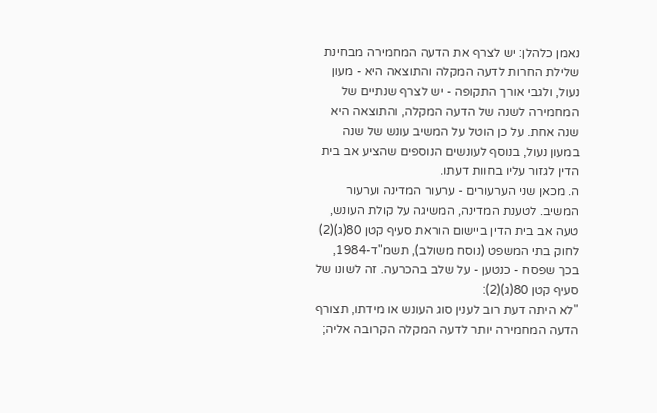נאמן כלהלן: יש לצרף את הדעה המחמירה מבחינת שלילת החרות לדעה המקלה והתוצאה היא - מעון נעול, ולגבי אורך התקופה - יש לצרף שנתיים של המחמירה לשנה של הדעה המקלה, והתוצאה היא שנה אחת. על כן הוטל על המשיב עונש של שנה במעון נעול, בנוסף לעונשים הנוספים שהציע אב בית הדין לגזור עליו בחוות דעתו.
ה. מכאן שני הערעורים - ערעור המדינה וערעור המשיב. לטענת המדינה, המשיגה על קולת העונש, טעה אב בית הדין ביישום הוראת סעיף קטן 80(ג)(2) לחוק בתי המשפט (נוסח משולב), תשמ"ד-1984, בכך שפסח - כנטען - על שלב בהכרעה. זה לשונו של סעיף קטן 80(ג)(2):
"לא היתה דעת רוב לענין סוג העונש או מידתו, תצורף הדעה המחמירה יותר לדעה המקלה הקרובה אליה;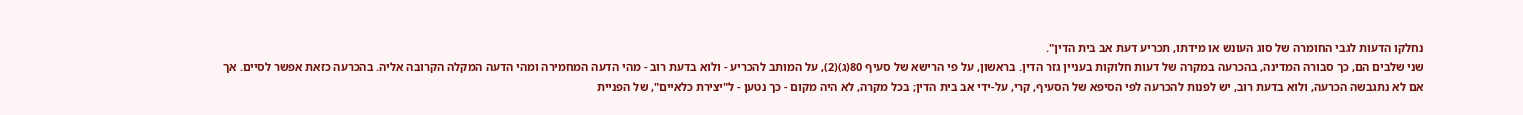נחלקו הדעות לגבי החומרה של סוג העונש או מידתו, תכריע דעת אב בית הדין".
שני שלבים הם, כך סבורה המדינה, בהכרעה במקרה של דעות חלוקות בעניין גזר הדין. בראשון, על פי הרישא של סעיף 80(ג)(2), על המותב להכריע - ולוא בדעת רוב - מהי הדעה המחמירה ומהי הדעה המקלה הקרובה אליה. בהכרעה כזאת אפשר לסיים. אך אם לא נתגבשה הכרעה, ולוא בדעת רוב, יש לפנות להכרעה לפי הסיפא של הסעיף, קרי, על-ידי אב בית הדין; בכל מקרה, לא היה מקום - כך נטען - ל"יצירת כלאיים", של הפניית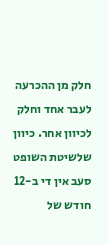חלק מן ההכרעה לעבר אחד וחלק לכיוון אחר. כיוון שלשיטת השופט סעב אין די ב-12 חודש של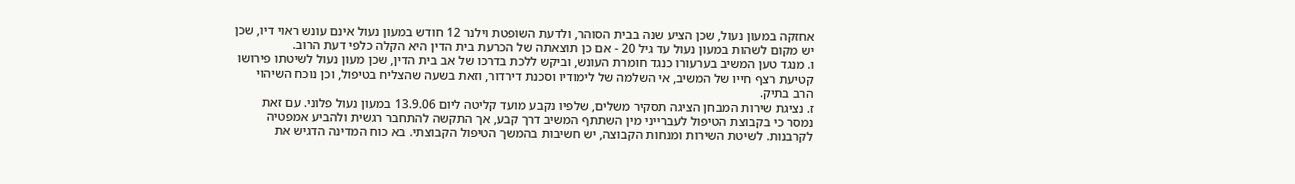אחזקה במעון נעול, שכן הציע שנה בבית הסוהר, ולדעת השופטת וילנר 12 חודש במעון נעול אינם עונש ראוי דיו, שכן יש מקום לשהות במעון נעול עד גיל 20 - אם כן תוצאתה של הכרעת בית הדין היא הקלה כלפי דעת הרוב.
ו. מנגד טען המשיב בערעורו כנגד חומרת העונש, וביקש ללכת בדרכו של אב בית הדין, שכן מעון נעול לשיטתו פירושו קטיעת רצף חייו של המשיב, אי השלמה של לימודיו וסכנת דירדור, וזאת בשעה שהצליח בטיפול, וכן נוכח השיהוי הרב בתיק.
ז. נציגת שירות המבחן הציגה תסקיר משלים, שלפיו נקבע מועד קליטה ליום 13.9.06 במעון נעול פלוני. עם זאת נמסר כי בקבוצת הטיפול לעברייני מין השתתף המשיב דרך קבע, אך התקשה להתחבר רגשית ולהביע אמפטיה לקרבנות. לשיטת השירות ומנחות הקבוצה, יש חשיבות בהמשך הטיפול הקבוצתי. בא כוח המדינה הדגיש את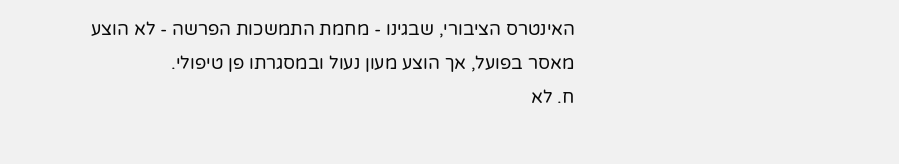האינטרס הציבורי, שבגינו - מחמת התמשכות הפרשה - לא הוצע מאסר בפועל, אך הוצע מעון נעול ובמסגרתו פן טיפולי.
ח. לא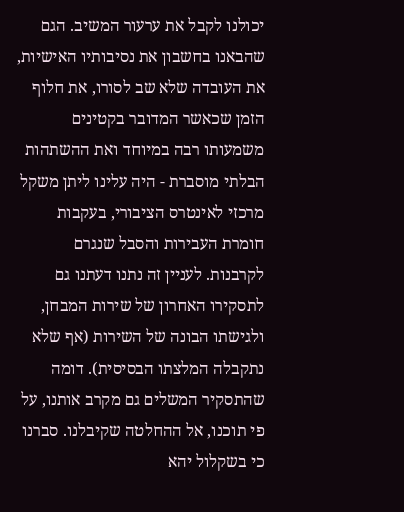יכולנו לקבל את ערעור המשיב. הגם שהבאנו בחשבון את נסיבותיו האישיות, את העובדה שלא שב לסורו, את חלוף הזמן שכאשר המדובר בקטינים משמעותו רבה במיוחד ואת ההשתהות הבלתי מוסברת - היה עלינו ליתן משקל מרכזי לאינטרס הציבורי, בעקבות חומרת העבירות והסבל שנגרם לקרבנות. לעניין זה נתנו דעתנו גם לתסקירו האחרון של שירות המבחן, ולגישתו הבונה של השירות (אף שלא נתקבלה המלצתו הבסיסית). דומה שהתסקיר המשלים גם מקרב אותנו, על פי תוכנו, אל ההחלטה שקיבלנו. סברנו כי בשקלול יהא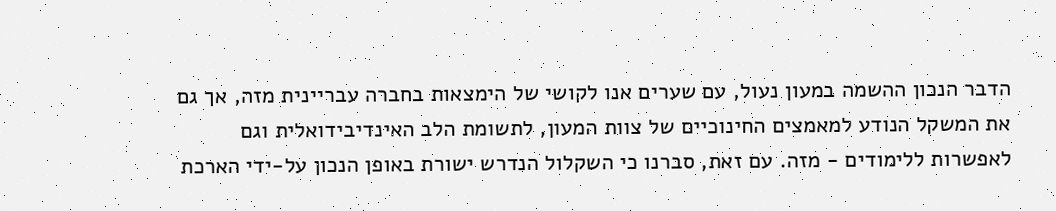הדבר הנכון ההשמה במעון נעול, עם שערים אנו לקושי של הימצאות בחברה עבריינית מזה, אך גם את המשקל הנודע למאמצים החינוכיים של צוות המעון, לתשומת הלב האינדיבידואלית וגם לאפשרות ללימודים - מזה. עם זאת, סברנו כי השקלול הנדרש ישורת באופן הנכון על-ידי הארכת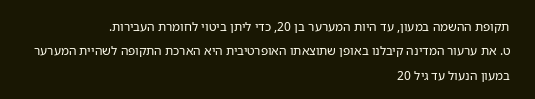תקופת ההשמה במעון, עד היות המערער בן 20, כדי ליתן ביטוי לחומרת העבירות.
ט. את ערעור המדינה קיבלנו באופן שתוצאתו האופרטיבית היא הארכת התקופה לשהיית המערער במעון הנעול עד גיל 20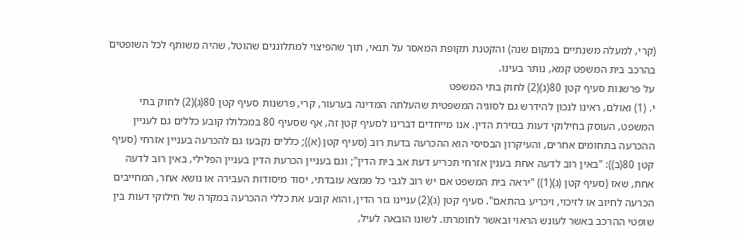(קרי, למעלה משנתיים במקום שנה) והקטנת תקופת המאסר על תנאי, תוך שהפיצוי למתלוננים שהוטל, שהיה משותף לכל השופטים בהרכב בית המשפט קמא, נותר בעינו.
על פרשנות סעיף קטן 80(ג)(2) לחוק בתי המשפט
י. (1) ואולם, ראינו לנכון להידרש גם לסוגיה המשפטית שהעלתה המדינה בערעור, קרי, פרשנות סעיף קטן 80(ג)(2) לחוק בתי המשפט, העוסק בחילוקי דעות בגזירת הדין. אנו מייחדים דברינו לסעיף קטן זה, אף שסעיף 80 במכלולו קובע כללים גם לעניין ההכרעה בתחומים אחרים, והעיקרון הבסיסי הוא ההכרעה בדעת רוב (סעיף קטן (א)); כללים נקבעו גם להכרעה בעניין אזרחי (סעיף קטן 80(ב)): "באין רוב לדעה אחת בענין אזרחי תכריע דעת אב בית הדין"; וגם בעניין הכרעת הדין בעניין הפלילי, באין רוב לדעה אחת, שאז (סעיף קטן (ג)(1)) "יראה בית המשפט אם יש רוב לגבי כל ממצא עובדתי, יסוד מיסודות העבירה או נושא אחר, המחייבים הכרעה לחיוב או לזיכוי, ויכריע בהתאם". סעיף קטן (ג)(2) עניינו גזר הדין, והוא קובע את כללי ההכרעה במקרה של חילוקי דעות בין שופטי ההרכב באשר לעונש הראוי ובאשר לחומרתו. לשונו הובאה לעיל,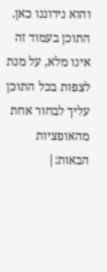והוא נידוננו כאן.
התוכן בעמוד זה אינו מלא, על מנת לצפות בכל התוכן עליך לבחור אחת מהאופציות הבאות:|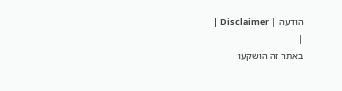הודעה | Disclaimer |
|
באתר זה הושקעו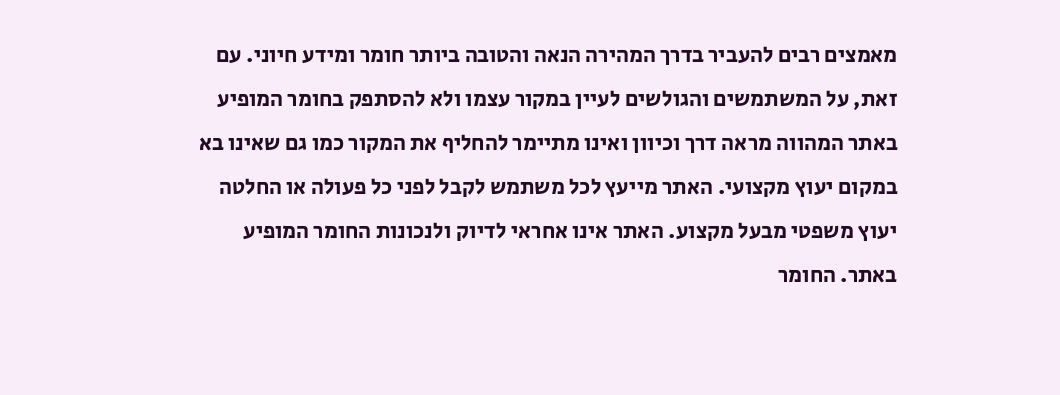מאמצים רבים להעביר בדרך המהירה הנאה והטובה ביותר חומר ומידע חיוני. עם זאת, על המשתמשים והגולשים לעיין במקור עצמו ולא להסתפק בחומר המופיע באתר המהווה מראה דרך וכיוון ואינו מתיימר להחליף את המקור כמו גם שאינו בא במקום יעוץ מקצועי. האתר מייעץ לכל משתמש לקבל לפני כל פעולה או החלטה יעוץ משפטי מבעל מקצוע. האתר אינו אחראי לדיוק ולנכונות החומר המופיע באתר. החומר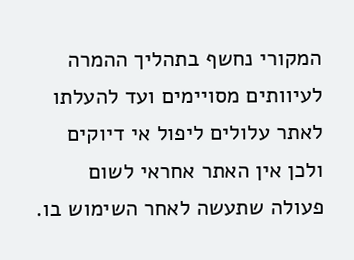המקורי נחשף בתהליך ההמרה לעיוותים מסויימים ועד להעלתו לאתר עלולים ליפול אי דיוקים ולכן אין האתר אחראי לשום פעולה שתעשה לאחר השימוש בו.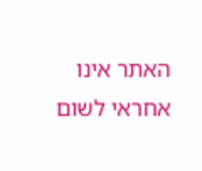האתר אינו אחראי לשום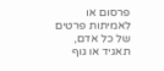פרסום או לאמיתות פרטים של כל אדם, תאגיד או גוף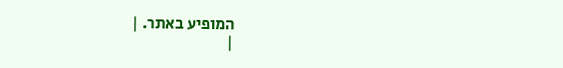המופיע באתר. |
|